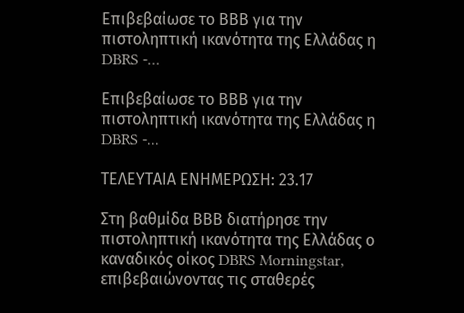Επιβεβαίωσε το ΒΒΒ για την πιστοληπτική ικανότητα της Ελλάδας η DBRS -…

Επιβεβαίωσε το ΒΒΒ για την πιστοληπτική ικανότητα της Ελλάδας η DBRS -...

ΤΕΛΕΥΤΑΙΑ ΕΝΗΜΕΡΩΣΗ: 23.17

Στη βαθμίδα ΒΒΒ διατήρησε την πιστοληπτική ικανότητα της Ελλάδας ο καναδικός οίκος DBRS Morningstar, επιβεβαιώνοντας τις σταθερές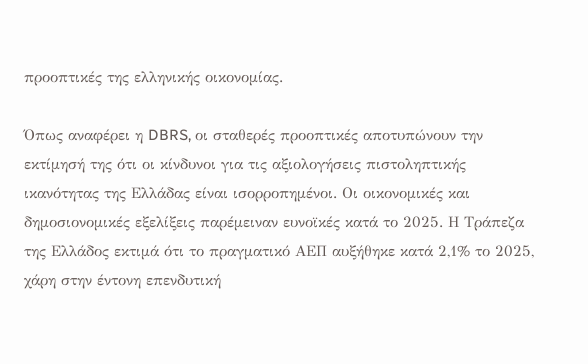προοπτικές της ελληνικής οικονομίας.

Όπως αναφέρει η DBRS, οι σταθερές προοπτικές αποτυπώνουν την εκτίμησή της ότι οι κίνδυνοι για τις αξιολογήσεις πιστοληπτικής ικανότητας της Ελλάδας είναι ισορροπημένοι. Οι οικονομικές και δημοσιονομικές εξελίξεις παρέμειναν ευνοϊκές κατά το 2025. Η Τράπεζα της Ελλάδος εκτιμά ότι το πραγματικό ΑΕΠ αυξήθηκε κατά 2,1% το 2025, χάρη στην έντονη επενδυτική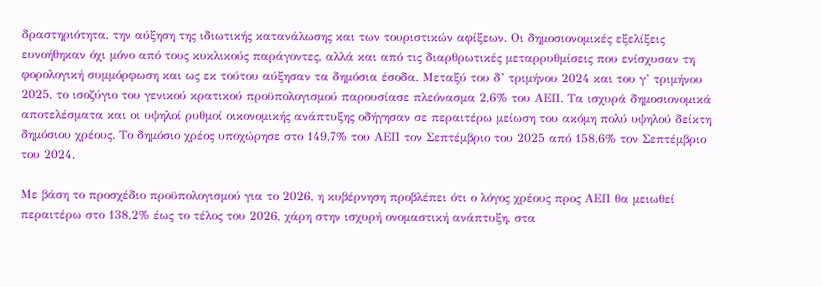δραστηριότητα, την αύξηση της ιδιωτικής κατανάλωσης και των τουριστικών αφίξεων. Οι δημοσιονομικές εξελίξεις ευνοήθηκαν όχι μόνο από τους κυκλικούς παράγοντες, αλλά και από τις διαρθρωτικές μεταρρυθμίσεις που ενίσχυσαν τη φορολογική συμμόρφωση και ως εκ τούτου αύξησαν τα δημόσια έσοδα. Μεταξύ του δ’ τριμήνου 2024 και του γ’ τριμήνου 2025, το ισοζύγιο του γενικού κρατικού προϋπολογισμού παρουσίασε πλεόνασμα 2,6% του ΑΕΠ. Τα ισχυρά δημοσιονομικά αποτελέσματα και οι υψηλοί ρυθμοί οικονομικής ανάπτυξης οδήγησαν σε περαιτέρω μείωση του ακόμη πολύ υψηλού δείκτη δημόσιου χρέους. Το δημόσιο χρέος υποχώρησε στο 149,7% του ΑΕΠ τον Σεπτέμβριο του 2025 από 158,6% τον Σεπτέμβριο του 2024.

Με βάση το προσχέδιο προϋπολογισμού για το 2026, η κυβέρνηση προβλέπει ότι ο λόγος χρέους προς ΑΕΠ θα μειωθεί περαιτέρω στο 138,2% έως το τέλος του 2026, χάρη στην ισχυρή ονομαστική ανάπτυξη, στα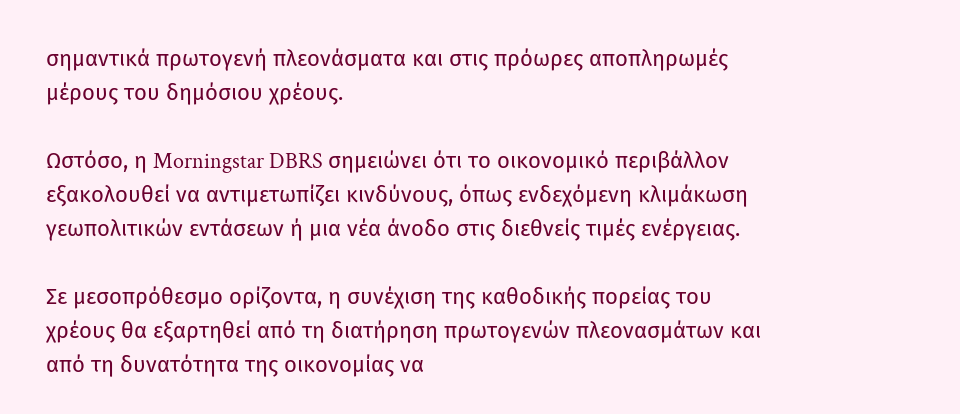σημαντικά πρωτογενή πλεονάσματα και στις πρόωρες αποπληρωμές μέρους του δημόσιου χρέους.

Ωστόσο, η Morningstar DBRS σημειώνει ότι το οικονομικό περιβάλλον εξακολουθεί να αντιμετωπίζει κινδύνους, όπως ενδεχόμενη κλιμάκωση γεωπολιτικών εντάσεων ή μια νέα άνοδο στις διεθνείς τιμές ενέργειας.

Σε μεσοπρόθεσμο ορίζοντα, η συνέχιση της καθοδικής πορείας του χρέους θα εξαρτηθεί από τη διατήρηση πρωτογενών πλεονασμάτων και από τη δυνατότητα της οικονομίας να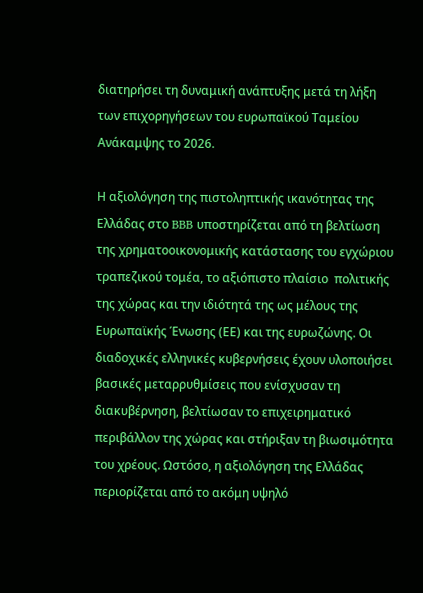διατηρήσει τη δυναμική ανάπτυξης μετά τη λήξη των επιχορηγήσεων του ευρωπαϊκού Ταμείου Ανάκαμψης το 2026.

Η αξιολόγηση της πιστοληπτικής ικανότητας της Ελλάδας στο BBB υποστηρίζεται από τη βελτίωση της χρηματοοικονομικής κατάστασης του εγχώριου τραπεζικού τομέα, το αξιόπιστο πλαίσιο  πολιτικής της χώρας και την ιδιότητά της ως μέλους της Ευρωπαϊκής Ένωσης (ΕΕ) και της ευρωζώνης. Οι διαδοχικές ελληνικές κυβερνήσεις έχουν υλοποιήσει βασικές μεταρρυθμίσεις που ενίσχυσαν τη διακυβέρνηση, βελτίωσαν το επιχειρηματικό περιβάλλον της χώρας και στήριξαν τη βιωσιμότητα του χρέους. Ωστόσο, η αξιολόγηση της Ελλάδας περιορίζεται από το ακόμη υψηλό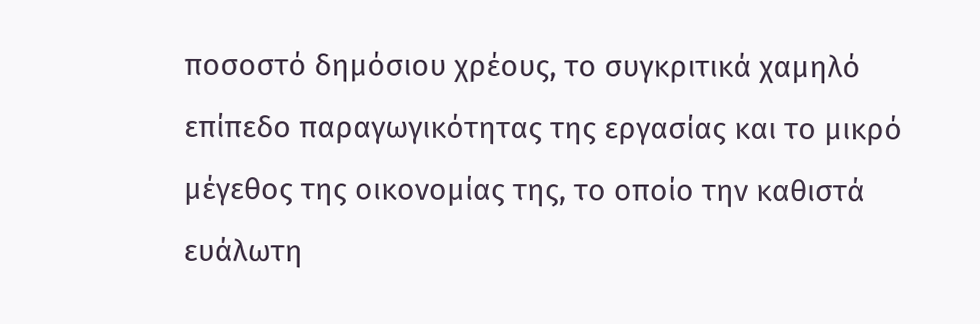ποσοστό δημόσιου χρέους, το συγκριτικά χαμηλό επίπεδο παραγωγικότητας της εργασίας και το μικρό μέγεθος της οικονομίας της, το οποίο την καθιστά ευάλωτη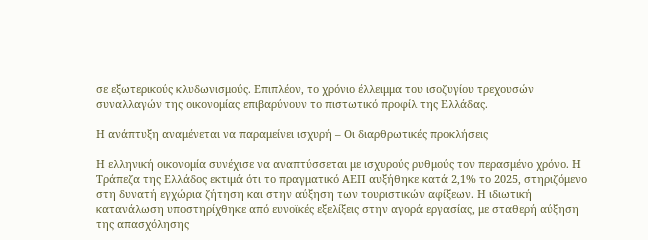σε εξωτερικούς κλυδωνισμούς. Επιπλέον, το χρόνιο έλλειμμα του ισοζυγίου τρεχουσών συναλλαγών της οικονομίας επιβαρύνουν το πιστωτικό προφίλ της Ελλάδας.

Η ανάπτυξη αναμένεται να παραμείνει ισχυρή – Οι διαρθρωτικές προκλήσεις

Η ελληνική οικονομία συνέχισε να αναπτύσσεται με ισχυρούς ρυθμούς τον περασμένο χρόνο. Η Τράπεζα της Ελλάδος εκτιμά ότι το πραγματικό ΑΕΠ αυξήθηκε κατά 2,1% το 2025, στηριζόμενο στη δυνατή εγχώρια ζήτηση και στην αύξηση των τουριστικών αφίξεων. Η ιδιωτική κατανάλωση υποστηρίχθηκε από ευνοϊκές εξελίξεις στην αγορά εργασίας, με σταθερή αύξηση της απασχόλησης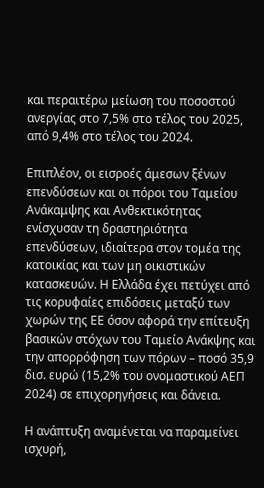και περαιτέρω μείωση του ποσοστού ανεργίας στο 7,5% στο τέλος του 2025, από 9,4% στο τέλος του 2024.

Επιπλέον, οι εισροές άμεσων ξένων επενδύσεων και οι πόροι του Ταμείου Ανάκαμψης και Ανθεκτικότητας ενίσχυσαν τη δραστηριότητα επενδύσεων, ιδιαίτερα στον τομέα της κατοικίας και των μη οικιστικών κατασκευών. Η Ελλάδα έχει πετύχει από τις κορυφαίες επιδόσεις μεταξύ των χωρών της ΕΕ όσον αφορά την επίτευξη βασικών στόχων του Ταμείο Ανάκψης και την απορρόφηση των πόρων – ποσό 35,9 δισ. ευρώ (15,2% του ονομαστικού ΑΕΠ 2024) σε επιχορηγήσεις και δάνεια.

Η ανάπτυξη αναμένεται να παραμείνει ισχυρή,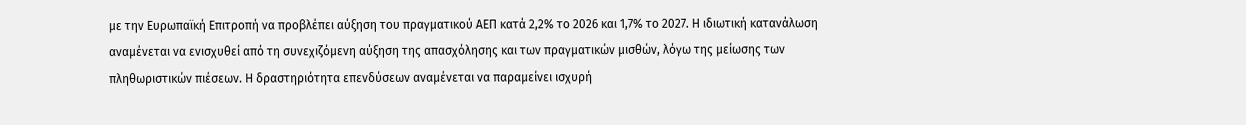με την Ευρωπαϊκή Επιτροπή να προβλέπει αύξηση του πραγματικού ΑΕΠ κατά 2,2% το 2026 και 1,7% το 2027. Η ιδιωτική κατανάλωση αναμένεται να ενισχυθεί από τη συνεχιζόμενη αύξηση της απασχόλησης και των πραγματικών μισθών, λόγω της μείωσης των πληθωριστικών πιέσεων. Η δραστηριότητα επενδύσεων αναμένεται να παραμείνει ισχυρή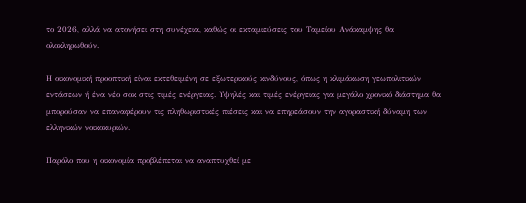το 2026, αλλά να ατονήσει στη συνέχεια, καθώς οι εκταμιεύσεις του Ταμείου Ανάκαμψης θα ολοκληρωθούν.

Η οικονομική προοπτική είναι εκτεθειμένη σε εξωτερικούς κινδύνους, όπως η κλιμάκωση γεωπολιτικών εντάσεων ή ένα νέο σοκ στις τιμές ενέργειας. Υψηλές και τιμές ενέργειας για μεγάλο χρονικό διάστημα θα μπορούσαν να επαναφέρουν τις πληθωριστικές πιέσεις και να επηρεάσουν την αγοραστική δύναμη των ελληνικών νοικοκυριών.

Παρόλο που η οικονομία προβλέπεται να αναπτυχθεί με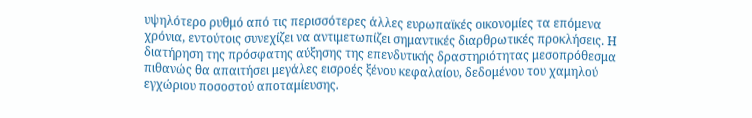υψηλότερο ρυθμό από τις περισσότερες άλλες ευρωπαϊκές οικονομίες τα επόμενα χρόνια, εντούτοις συνεχίζει να αντιμετωπίζει σημαντικές διαρθρωτικές προκλήσεις. Η διατήρηση της πρόσφατης αύξησης της επενδυτικής δραστηριότητας μεσοπρόθεσμα πιθανώς θα απαιτήσει μεγάλες εισροές ξένου κεφαλαίου, δεδομένου του χαμηλού εγχώριου ποσοστού αποταμίευσης.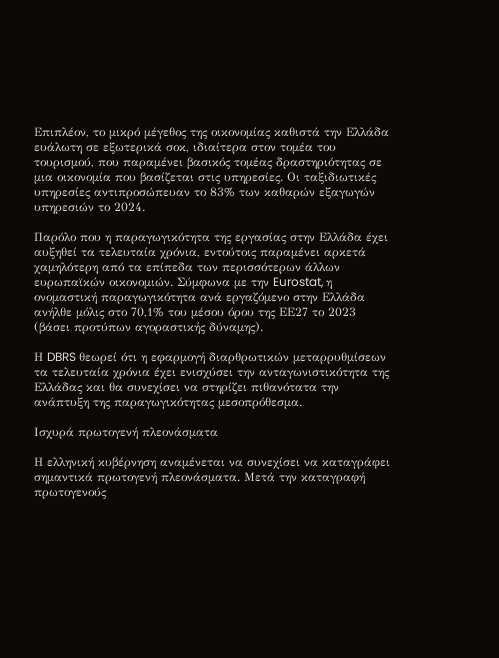Επιπλέον, το μικρό μέγεθος της οικονομίας καθιστά την Ελλάδα ευάλωτη σε εξωτερικά σοκ, ιδιαίτερα στον τομέα του τουρισμού, που παραμένει βασικός τομέας δραστηριότητας σε μια οικονομία που βασίζεται στις υπηρεσίες. Οι ταξιδιωτικές υπηρεσίες αντιπροσώπευαν το 83% των καθαρών εξαγωγών υπηρεσιών το 2024.

Παρόλο που η παραγωγικότητα της εργασίας στην Ελλάδα έχει αυξηθεί τα τελευταία χρόνια, εντούτοις παραμένει αρκετά χαμηλότερη από τα επίπεδα των περισσότερων άλλων ευρωπαϊκών οικονομιών. Σύμφωνα με την Eurostat, η ονομαστική παραγωγικότητα ανά εργαζόμενο στην Ελλάδα ανήλθε μόλις στο 70,1% του μέσου όρου της ΕΕ27 το 2023 (βάσει προτύπων αγοραστικής δύναμης).

Η DBRS θεωρεί ότι η εφαρμογή διαρθρωτικών μεταρρυθμίσεων τα τελευταία χρόνια έχει ενισχύσει την ανταγωνιστικότητα της Ελλάδας και θα συνεχίσει να στηρίζει πιθανότατα την ανάπτυξη της παραγωγικότητας μεσοπρόθεσμα.

Ισχυρά πρωτογενή πλεονάσματα

Η ελληνική κυβέρνηση αναμένεται να συνεχίσει να καταγράφει σημαντικά πρωτογενή πλεονάσματα. Μετά την καταγραφή πρωτογενούς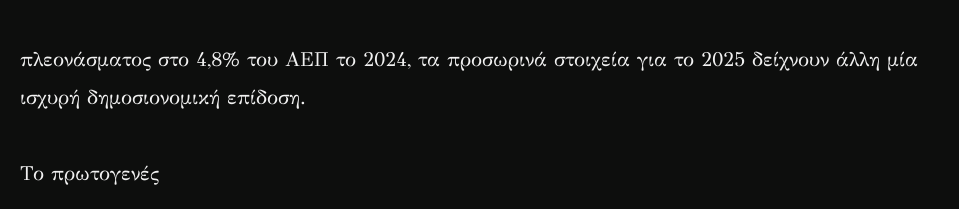πλεονάσματος στο 4,8% του ΑΕΠ το 2024, τα προσωρινά στοιχεία για το 2025 δείχνουν άλλη μία ισχυρή δημοσιονομική επίδοση.

Το πρωτογενές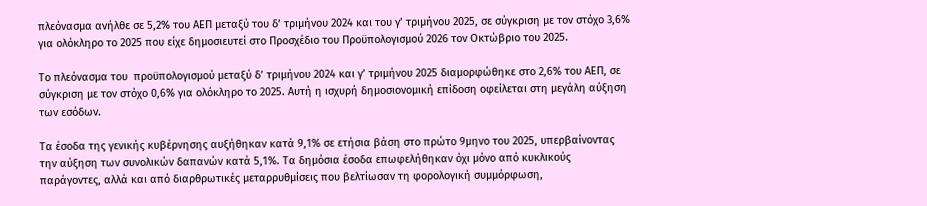πλεόνασμα ανήλθε σε 5,2% του ΑΕΠ μεταξύ του δ’ τριμήνου 2024 και του γ’ τριμήνου 2025, σε σύγκριση με τον στόχο 3,6% για ολόκληρο το 2025 που είχε δημοσιευτεί στο Προσχέδιο του Προϋπολογισμού 2026 τον Οκτώβριο του 2025.

Το πλεόνασμα του  προϋπολογισμού μεταξύ δ’ τριμήνου 2024 και γ’ τριμήνου 2025 διαμορφώθηκε στο 2,6% του ΑΕΠ, σε σύγκριση με τον στόχο 0,6% για ολόκληρο το 2025. Αυτή η ισχυρή δημοσιονομική επίδοση οφείλεται στη μεγάλη αύξηση των εσόδων.

Τα έσοδα της γενικής κυβέρνησης αυξήθηκαν κατά 9,1% σε ετήσια βάση στο πρώτο 9μηνο του 2025, υπερβαίνοντας την αύξηση των συνολικών δαπανών κατά 5,1%. Τα δημόσια έσοδα επωφελήθηκαν όχι μόνο από κυκλικούς παράγοντες, αλλά και από διαρθρωτικές μεταρρυθμίσεις που βελτίωσαν τη φορολογική συμμόρφωση,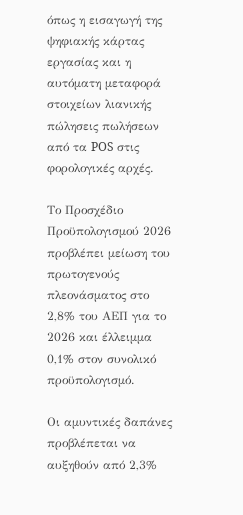όπως η εισαγωγή της ψηφιακής κάρτας εργασίας και η αυτόματη μεταφορά στοιχείων λιανικής πώλησεις πωλήσεων από τα POS στις φορολογικές αρχές.

Το Προσχέδιο Προϋπολογισμού 2026 προβλέπει μείωση του πρωτογενούς πλεονάσματος στο 2,8% του ΑΕΠ για το 2026 και έλλειμμα 0,1% στον συνολικό προϋπολογισμό.

Οι αμυντικές δαπάνες προβλέπεται να αυξηθούν από 2,3%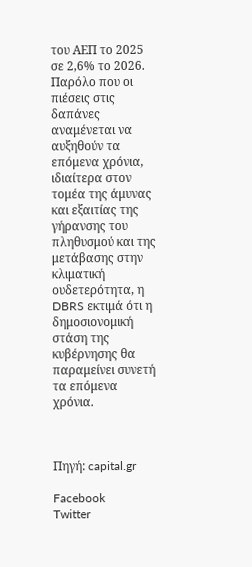του ΑΕΠ το 2025 σε 2,6% το 2026. Παρόλο που οι πιέσεις στις δαπάνες αναμένεται να αυξηθούν τα επόμενα χρόνια, ιδιαίτερα στον τομέα της άμυνας και εξαιτίας της γήρανσης του πληθυσμού και της μετάβασης στην κλιματική ουδετερότητα, η DBRS εκτιμά ότι η δημοσιονομική στάση της κυβέρνησης θα παραμείνει συνετή τα επόμενα χρόνια.



Πηγή: capital.gr

Facebook
Twitter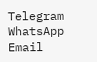Telegram
WhatsApp
Email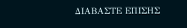ΔΙΑΒΑΣΤΕ ΕΠΙΣΗΣ